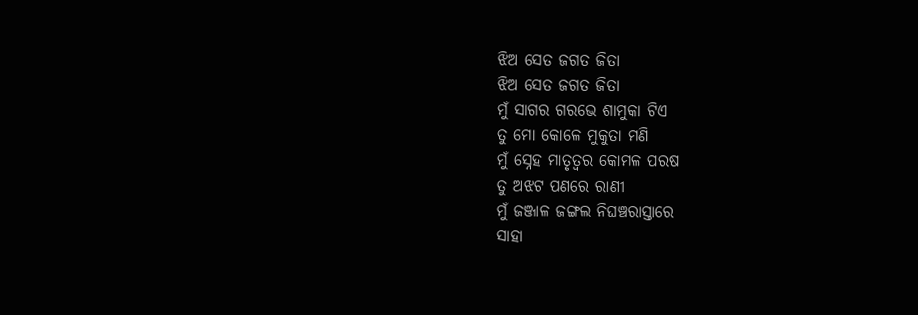ଝିଅ ସେତ ଜଗତ ଜିତା
ଝିଅ ସେତ ଜଗତ ଜିତା
ମୁଁ ସାଗର ଗରଭେ ଶାମୁକା ଟିଏ
ତୁ ମୋ କୋଳେ ମୁକୁତା ମଣି
ମୁଁ ସ୍ନେହ ମାତୃତ୍ୱର କୋମଳ ପରଷ
ତୁ ଅଝଟ ପଣରେ ରାଣୀ
ମୁଁ ଜଞ୍ଜାଳ ଜଙ୍ଗଲ ନିଘଞ୍ଚରାସ୍ତାରେ
ସାହା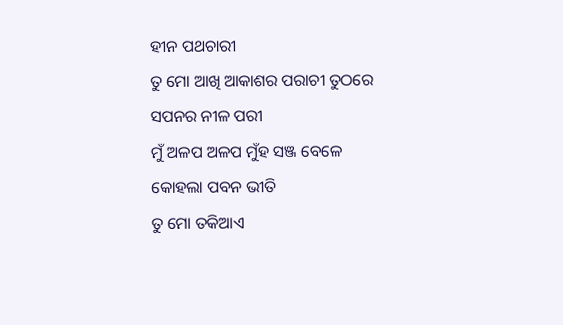ହୀନ ପଥଚାରୀ
ତୁ ମୋ ଆଖି ଆକାଶର ପରାଚୀ ତୁଠରେ
ସପନର ନୀଳ ପରୀ
ମୁଁ ଅଳପ ଅଳପ ମୁଁହ ସଞ୍ଜ ବେଳେ
କୋହଲା ପବନ ଭୀତି
ତୁ ମୋ ତକିଆଏ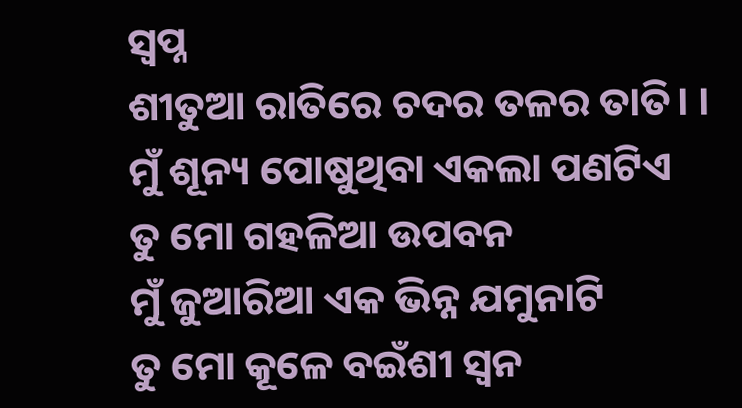ସ୍ୱପ୍ନ
ଶୀତୁଆ ରାତିରେ ଚଦର ତଳର ତାତି। ।
ମୁଁ ଶୂନ୍ୟ ପୋଷୁଥିବା ଏକଲା ପଣଟିଏ
ତୁ ମୋ ଗହଳିଆ ଉପବନ
ମୁଁ ଜୁଆରିଆ ଏକ ଭିନ୍ନ ଯମୁନାଟି
ତୁ ମୋ କୂଳେ ବଇଁଶୀ ସ୍ୱନ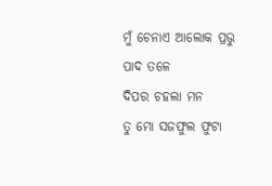ମୁଁ ଚେନାଏ ଆଲୋକ ପ୍ରଭୁ ପାଦ ତଳେ
ଦିପର ଚହଲା ମନ
ତୁ ମୋ ସଜଫୁଲ ଫୁଟା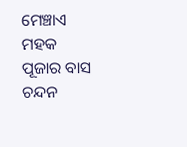ମେଞ୍ଚାଏ ମହକ
ପୂଜାର ବାସ ଚନ୍ଦନ